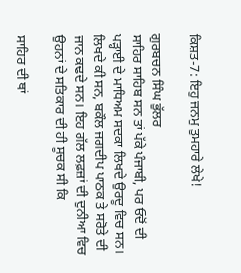ਕਿਸ਼ਤ-7: ਇਹੁ ਜਨਮੁ ਤੁਮਹਾਰੇ ਲੇਖੇ!

ਗੁਰਬਚਨ ਸਿੰਘ ਭੁੱਲਰ
ਸਾਹਿਰ ਸਾਹਿਬ ਸਨ ਤਾਂ ਪੱਕੇ ਪੰਜਾਬੀ, ਪਰ ਓਦੋਂ ਦੀ ਪੜ੍ਹਾਈ ਦੇ ਮਾਧਿਅਮ ਸਦਕਾ ਲਿਖਦੇ ਉਰਦੂ ਵਿਚ ਸਨ। ਲਿਖਦੇ ਕੀ ਸਨ, ਬਕੌਲ ਜਗਦੀਪ ਪਾਠਕ ਤੇ ਸਰੋਤੇ ਦੀ ਜਾਨ ਕਢਦੇ ਸਨ। ਇਹ ਗੱਲ ਲਫ਼ਜ਼ਾਂ ਦੀ ਦੁਨੀਆ ਵਿਚ ਉਹਨਾਂ ਦੇ ਸਤਿਕਾਰ ਦੀ ਹੀ ਸੂਚਕ ਸੀ ਕਿ

ਸਾਹਿਰ ਦੀ ਥਾਂ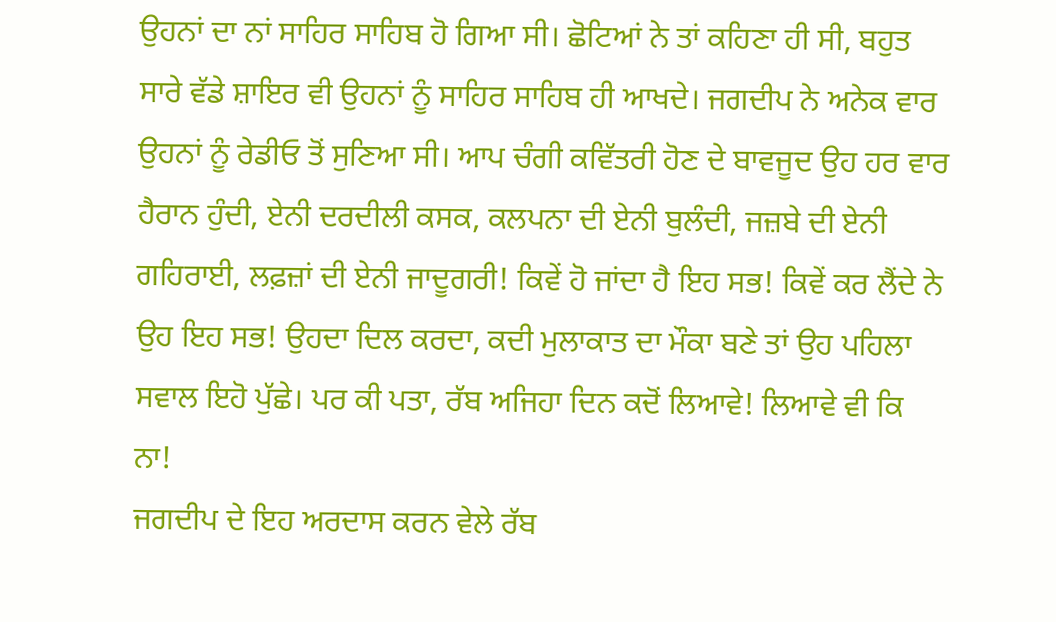ਉਹਨਾਂ ਦਾ ਨਾਂ ਸਾਹਿਰ ਸਾਹਿਬ ਹੋ ਗਿਆ ਸੀ। ਛੋਟਿਆਂ ਨੇ ਤਾਂ ਕਹਿਣਾ ਹੀ ਸੀ, ਬਹੁਤ ਸਾਰੇ ਵੱਡੇ ਸ਼ਾਇਰ ਵੀ ਉਹਨਾਂ ਨੂੰ ਸਾਹਿਰ ਸਾਹਿਬ ਹੀ ਆਖਦੇ। ਜਗਦੀਪ ਨੇ ਅਨੇਕ ਵਾਰ ਉਹਨਾਂ ਨੂੰ ਰੇਡੀਓ ਤੋਂ ਸੁਣਿਆ ਸੀ। ਆਪ ਚੰਗੀ ਕਵਿੱਤਰੀ ਹੋਣ ਦੇ ਬਾਵਜੂਦ ਉਹ ਹਰ ਵਾਰ ਹੈਰਾਨ ਹੁੰਦੀ, ਏਨੀ ਦਰਦੀਲੀ ਕਸਕ, ਕਲਪਨਾ ਦੀ ਏਨੀ ਬੁਲੰਦੀ, ਜਜ਼ਬੇ ਦੀ ਏਨੀ ਗਹਿਰਾਈ, ਲਫ਼ਜ਼ਾਂ ਦੀ ਏਨੀ ਜਾਦੂਗਰੀ! ਕਿਵੇਂ ਹੋ ਜਾਂਦਾ ਹੈ ਇਹ ਸਭ! ਕਿਵੇਂ ਕਰ ਲੈਂਦੇ ਨੇ ਉਹ ਇਹ ਸਭ! ਉਹਦਾ ਦਿਲ ਕਰਦਾ, ਕਦੀ ਮੁਲਾਕਾਤ ਦਾ ਮੌਕਾ ਬਣੇ ਤਾਂ ਉਹ ਪਹਿਲਾ ਸਵਾਲ ਇਹੋ ਪੁੱਛੇ। ਪਰ ਕੀ ਪਤਾ, ਰੱਬ ਅਜਿਹਾ ਦਿਨ ਕਦੋਂ ਲਿਆਵੇ! ਲਿਆਵੇ ਵੀ ਕਿ ਨਾ!
ਜਗਦੀਪ ਦੇ ਇਹ ਅਰਦਾਸ ਕਰਨ ਵੇਲੇ ਰੱਬ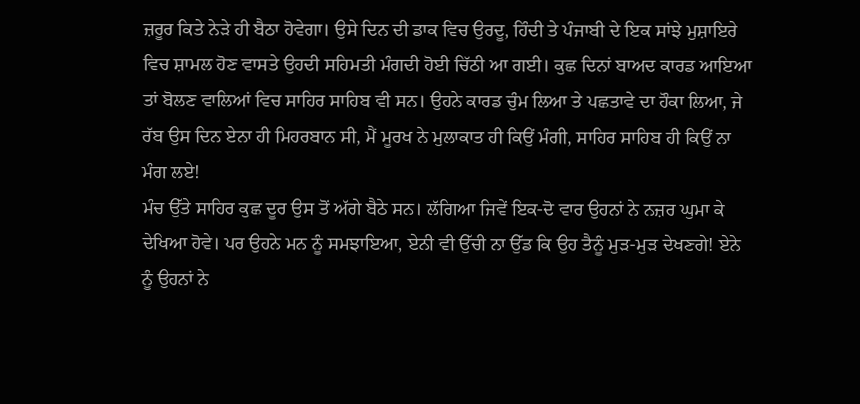ਜ਼ਰੂਰ ਕਿਤੇ ਨੇੜੇ ਹੀ ਬੈਠਾ ਹੋਵੇਗਾ। ਉਸੇ ਦਿਨ ਦੀ ਡਾਕ ਵਿਚ ਉਰਦੂ, ਹਿੰਦੀ ਤੇ ਪੰਜਾਬੀ ਦੇ ਇਕ ਸਾਂਝੇ ਮੁਸ਼ਾਇਰੇ ਵਿਚ ਸ਼ਾਮਲ ਹੋਣ ਵਾਸਤੇ ਉਹਦੀ ਸਹਿਮਤੀ ਮੰਗਦੀ ਹੋਈ ਚਿੱਠੀ ਆ ਗਈ। ਕੁਛ ਦਿਨਾਂ ਬਾਅਦ ਕਾਰਡ ਆਇਆ ਤਾਂ ਬੋਲਣ ਵਾਲਿਆਂ ਵਿਚ ਸਾਹਿਰ ਸਾਹਿਬ ਵੀ ਸਨ। ਉਹਨੇ ਕਾਰਡ ਚੁੰਮ ਲਿਆ ਤੇ ਪਛਤਾਵੇ ਦਾ ਹੌਕਾ ਲਿਆ, ਜੇ ਰੱਬ ਉਸ ਦਿਨ ਏਨਾ ਹੀ ਮਿਹਰਬਾਨ ਸੀ, ਮੈਂ ਮੂਰਖ ਨੇ ਮੁਲਾਕਾਤ ਹੀ ਕਿਉਂ ਮੰਗੀ, ਸਾਹਿਰ ਸਾਹਿਬ ਹੀ ਕਿਉਂ ਨਾ ਮੰਗ ਲਏ!
ਮੰਚ ਉੱਤੇ ਸਾਹਿਰ ਕੁਛ ਦੂਰ ਉਸ ਤੋਂ ਅੱਗੇ ਬੈਠੇ ਸਨ। ਲੱਗਿਆ ਜਿਵੇਂ ਇਕ-ਦੋ ਵਾਰ ਉਹਨਾਂ ਨੇ ਨਜ਼ਰ ਘੁਮਾ ਕੇ ਦੇਖਿਆ ਹੋਵੇ। ਪਰ ਉਹਨੇ ਮਨ ਨੂੰ ਸਮਝਾਇਆ, ਏਨੀ ਵੀ ਉੱਚੀ ਨਾ ਉੱਡ ਕਿ ਉਹ ਤੈਨੂੰ ਮੁੜ-ਮੁੜ ਦੇਖਣਗੇ! ਏਨੇ ਨੂੰ ਉਹਨਾਂ ਨੇ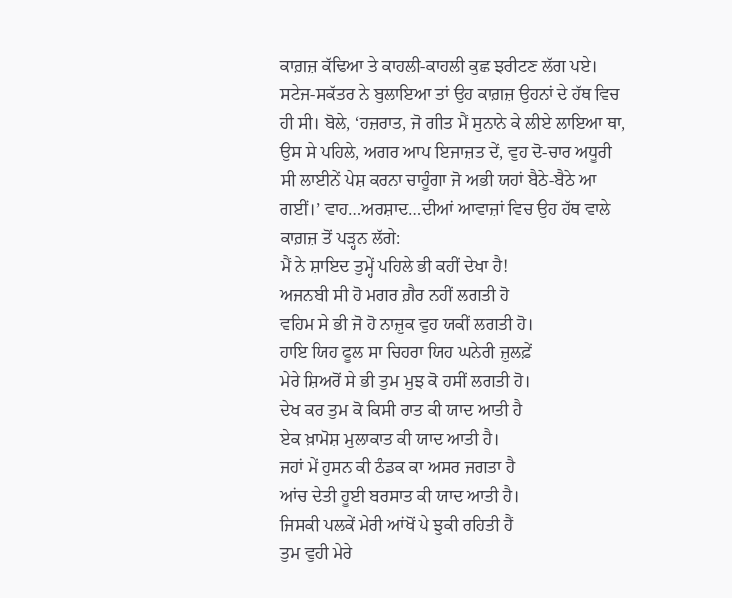ਕਾਗ਼ਜ਼ ਕੱਢਿਆ ਤੇ ਕਾਹਲੀ-ਕਾਹਲੀ ਕੁਛ ਝਰੀਟਣ ਲੱਗ ਪਏ। ਸਟੇਜ-ਸਕੱਤਰ ਨੇ ਬੁਲਾਇਆ ਤਾਂ ਉਹ ਕਾਗ਼ਜ਼ ਉਹਨਾਂ ਦੇ ਹੱਥ ਵਿਚ ਹੀ ਸੀ। ਬੋਲੇ, ‘ਹਜ਼ਰਾਤ, ਜੋ ਗੀਤ ਮੈਂ ਸੁਨਾਨੇ ਕੇ ਲੀਏ ਲਾਇਆ ਥਾ, ਉਸ ਸੇ ਪਹਿਲੇ, ਅਗਰ ਆਪ ਇਜਾਜ਼ਤ ਦੇਂ, ਵੁਹ ਦੋ-ਚਾਰ ਅਧੂਰੀ ਸੀ ਲਾਈਨੇਂ ਪੇਸ਼ ਕਰਨਾ ਚਾਹੂੰਗਾ ਜੋ ਅਭੀ ਯਹਾਂ ਬੈਠੇ-ਬੈਠੇ ਆ ਗਈਂ।’ ਵਾਹ…ਅਰਸ਼ਾਦ…ਦੀਆਂ ਆਵਾਜ਼ਾਂ ਵਿਚ ਉਹ ਹੱਥ ਵਾਲੇ ਕਾਗ਼ਜ਼ ਤੋਂ ਪੜ੍ਹਨ ਲੱਗੇ:
ਮੈਂ ਨੇ ਸ਼ਾਇਦ ਤੁਮ੍ਹੇਂ ਪਹਿਲੇ ਭੀ ਕਹੀਂ ਦੇਖਾ ਹੈ!
ਅਜਨਬੀ ਸੀ ਹੋ ਮਗਰ ਗ਼ੈਰ ਨਹੀਂ ਲਗਤੀ ਹੋ
ਵਹਿਮ ਸੇ ਭੀ ਜੋ ਹੋ ਨਾਜ਼ੁਕ ਵੁਹ ਯਕੀਂ ਲਗਤੀ ਹੋ।
ਹਾਇ ਯਿਹ ਫੂਲ ਸਾ ਚਿਹਰਾ ਯਿਹ ਘਨੇਰੀ ਜ਼ੁਲਫ਼ੇਂ
ਮੇਰੇ ਸ਼ਿਅਰੋਂ ਸੇ ਭੀ ਤੁਮ ਮੁਝ ਕੋ ਹਸੀਂ ਲਗਤੀ ਹੋ।
ਦੇਖ ਕਰ ਤੁਮ ਕੋ ਕਿਸੀ ਰਾਤ ਕੀ ਯਾਦ ਆਤੀ ਹੈ
ਏਕ ਖ਼ਾਮੋਸ਼ ਮੁਲਾਕਾਤ ਕੀ ਯਾਦ ਆਤੀ ਹੈ।
ਜਹਾਂ ਮੇਂ ਹੁਸਨ ਕੀ ਠੰਡਕ ਕਾ ਅਸਰ ਜਗਤਾ ਹੈ
ਆਂਚ ਦੇਤੀ ਹੂਈ ਬਰਸਾਤ ਕੀ ਯਾਦ ਆਤੀ ਹੈ।
ਜਿਸਕੀ ਪਲਕੇਂ ਮੇਰੀ ਆਂਖੋਂ ਪੇ ਝੁਕੀ ਰਹਿਤੀ ਹੈਂ
ਤੁਮ ਵੁਹੀ ਮੇਰੇ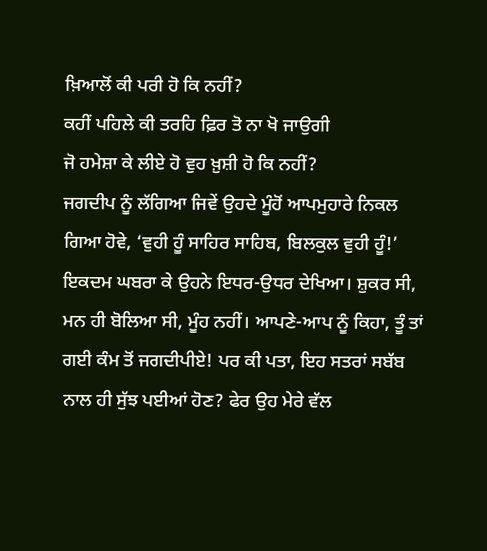ਖ਼ਿਆਲੋਂ ਕੀ ਪਰੀ ਹੋ ਕਿ ਨਹੀਂ?
ਕਹੀਂ ਪਹਿਲੇ ਕੀ ਤਰਹਿ ਫ਼ਿਰ ਤੋ ਨਾ ਖੋ ਜਾਉਗੀ
ਜੋ ਹਮੇਸ਼ਾ ਕੇ ਲੀਏ ਹੋ ਵੁਹ ਖ਼ੁਸ਼ੀ ਹੋ ਕਿ ਨਹੀਂ?
ਜਗਦੀਪ ਨੂੰ ਲੱਗਿਆ ਜਿਵੇਂ ਉਹਦੇ ਮੂੰਹੋਂ ਆਪਮੁਹਾਰੇ ਨਿਕਲ ਗਿਆ ਹੋਵੇ, ‘ਵੁਹੀ ਹੂੰ ਸਾਹਿਰ ਸਾਹਿਬ, ਬਿਲਕੁਲ ਵੁਹੀ ਹੂੰ!’ ਇਕਦਮ ਘਬਰਾ ਕੇ ਉਹਨੇ ਇਧਰ-ਉਧਰ ਦੇਖਿਆ। ਸ਼ੁਕਰ ਸੀ, ਮਨ ਹੀ ਬੋਲਿਆ ਸੀ, ਮੂੰਹ ਨਹੀਂ। ਆਪਣੇ-ਆਪ ਨੂੰ ਕਿਹਾ, ਤੂੰ ਤਾਂ ਗਈ ਕੰਮ ਤੋਂ ਜਗਦੀਪੀਏ! ਪਰ ਕੀ ਪਤਾ, ਇਹ ਸਤਰਾਂ ਸਬੱਬ ਨਾਲ ਹੀ ਸੁੱਝ ਪਈਆਂ ਹੋਣ? ਫੇਰ ਉਹ ਮੇਰੇ ਵੱਲ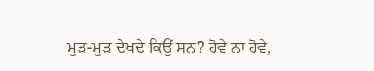ਮੁੜ-ਮੁੜ ਦੇਖਦੇ ਕਿਉਂ ਸਨ? ਹੋਵੇ ਨਾ ਹੋਵੇ,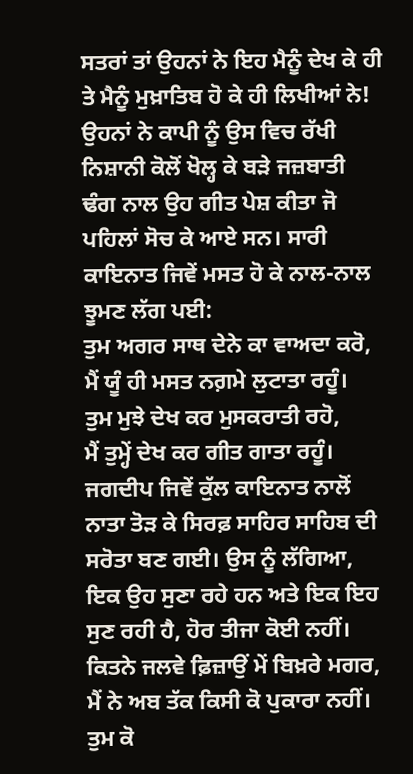ਸਤਰਾਂ ਤਾਂ ਉਹਨਾਂ ਨੇ ਇਹ ਮੈਨੂੰ ਦੇਖ ਕੇ ਹੀ ਤੇ ਮੈਨੂੰ ਮੁਖ਼ਾਤਿਬ ਹੋ ਕੇ ਹੀ ਲਿਖੀਆਂ ਨੇ!
ਉਹਨਾਂ ਨੇ ਕਾਪੀ ਨੂੰ ਉਸ ਵਿਚ ਰੱਖੀ ਨਿਸ਼ਾਨੀ ਕੋਲੋਂ ਖੋਲ੍ਹ ਕੇ ਬੜੇ ਜਜ਼ਬਾਤੀ ਢੰਗ ਨਾਲ ਉਹ ਗੀਤ ਪੇਸ਼ ਕੀਤਾ ਜੋ ਪਹਿਲਾਂ ਸੋਚ ਕੇ ਆਏ ਸਨ। ਸਾਰੀ ਕਾਇਨਾਤ ਜਿਵੇਂ ਮਸਤ ਹੋ ਕੇ ਨਾਲ-ਨਾਲ ਝੂਮਣ ਲੱਗ ਪਈ:
ਤੁਮ ਅਗਰ ਸਾਥ ਦੇਨੇ ਕਾ ਵਾਅਦਾ ਕਰੋ,
ਮੈਂ ਯੂੰ ਹੀ ਮਸਤ ਨਗ਼ਮੇ ਲੁਟਾਤਾ ਰਹੂੰ।
ਤੁਮ ਮੁਝੇ ਦੇਖ ਕਰ ਮੁਸਕਰਾਤੀ ਰਹੋ,
ਮੈਂ ਤੁਮ੍ਹੇਂ ਦੇਖ ਕਰ ਗੀਤ ਗਾਤਾ ਰਹੂੰ।
ਜਗਦੀਪ ਜਿਵੇਂ ਕੁੱਲ ਕਾਇਨਾਤ ਨਾਲੋਂ ਨਾਤਾ ਤੋੜ ਕੇ ਸਿਰਫ਼ ਸਾਹਿਰ ਸਾਹਿਬ ਦੀ ਸਰੋਤਾ ਬਣ ਗਈ। ਉਸ ਨੂੰ ਲੱਗਿਆ, ਇਕ ਉਹ ਸੁਣਾ ਰਹੇ ਹਨ ਅਤੇ ਇਕ ਇਹ ਸੁਣ ਰਹੀ ਹੈ, ਹੋਰ ਤੀਜਾ ਕੋਈ ਨਹੀਂ।
ਕਿਤਨੇ ਜਲਵੇ ਫ਼ਿਜ਼ਾਉਂ ਮੇਂ ਬਿਖ਼ਰੇ ਮਗਰ,
ਮੈਂ ਨੇ ਅਬ ਤੱਕ ਕਿਸੀ ਕੋ ਪੁਕਾਰਾ ਨਹੀਂ।
ਤੁਮ ਕੋ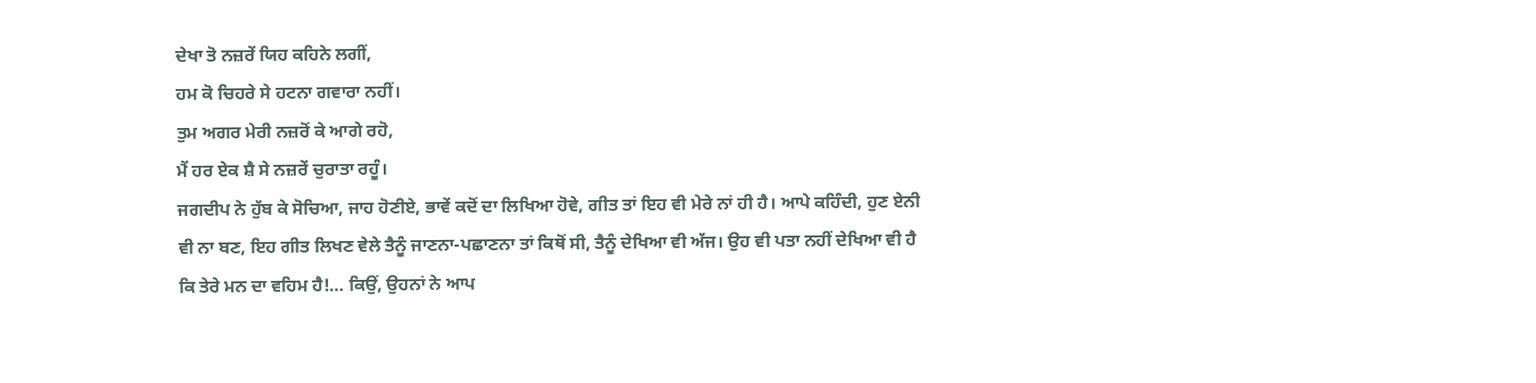ਦੇਖਾ ਤੋ ਨਜ਼ਰੇਂ ਯਿਹ ਕਹਿਨੇ ਲਗੀਂ,
ਹਮ ਕੋ ਚਿਹਰੇ ਸੇ ਹਟਨਾ ਗਵਾਰਾ ਨਹੀਂ।
ਤੁਮ ਅਗਰ ਮੇਰੀ ਨਜ਼ਰੋਂ ਕੇ ਆਗੇ ਰਹੋ,
ਮੈਂ ਹਰ ਏਕ ਸ਼ੈ ਸੇ ਨਜ਼ਰੇਂ ਚੁਰਾਤਾ ਰਹੂੰ।
ਜਗਦੀਪ ਨੇ ਹੁੱਬ ਕੇ ਸੋਚਿਆ, ਜਾਹ ਹੋਣੀਏ, ਭਾਵੇਂ ਕਦੋਂ ਦਾ ਲਿਖਿਆ ਹੋਵੇ, ਗੀਤ ਤਾਂ ਇਹ ਵੀ ਮੇਰੇ ਨਾਂ ਹੀ ਹੈ। ਆਪੇ ਕਹਿੰਦੀ, ਹੁਣ ਏਨੀ ਵੀ ਨਾ ਬਣ, ਇਹ ਗੀਤ ਲਿਖਣ ਵੇਲੇ ਤੈਨੂੰ ਜਾਣਨਾ-ਪਛਾਣਨਾ ਤਾਂ ਕਿਥੋਂ ਸੀ, ਤੈਨੂੰ ਦੇਖਿਆ ਵੀ ਅੱਜ। ਉਹ ਵੀ ਪਤਾ ਨਹੀਂ ਦੇਖਿਆ ਵੀ ਹੈ ਕਿ ਤੇਰੇ ਮਨ ਦਾ ਵਹਿਮ ਹੈ!… ਕਿਉਂ, ਉਹਨਾਂ ਨੇ ਆਪ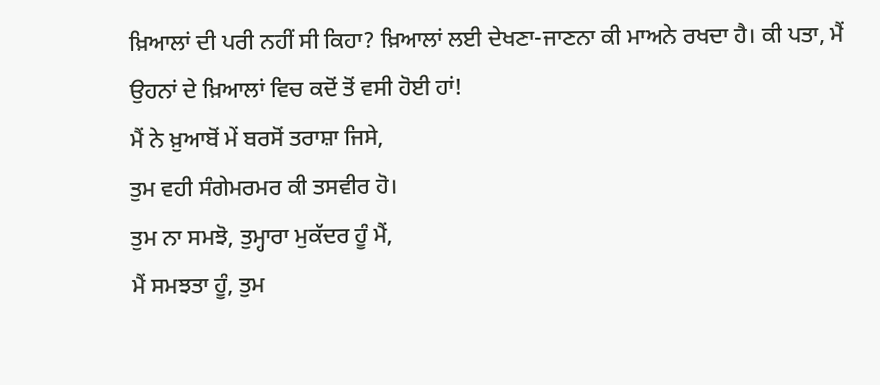ਖ਼ਿਆਲਾਂ ਦੀ ਪਰੀ ਨਹੀਂ ਸੀ ਕਿਹਾ? ਖ਼ਿਆਲਾਂ ਲਈ ਦੇਖਣਾ-ਜਾਣਨਾ ਕੀ ਮਾਅਨੇ ਰਖਦਾ ਹੈ। ਕੀ ਪਤਾ, ਮੈਂ ਉਹਨਾਂ ਦੇ ਖ਼ਿਆਲਾਂ ਵਿਚ ਕਦੋਂ ਤੋਂ ਵਸੀ ਹੋਈ ਹਾਂ!
ਮੈਂ ਨੇ ਖ਼ੁਆਬੋਂ ਮੇਂ ਬਰਸੋਂ ਤਰਾਸ਼ਾ ਜਿਸੇ,
ਤੁਮ ਵਹੀ ਸੰਗੇਮਰਮਰ ਕੀ ਤਸਵੀਰ ਹੋ।
ਤੁਮ ਨਾ ਸਮਝੋ, ਤੁਮ੍ਹਾਰਾ ਮੁਕੱਦਰ ਹੂੰ ਮੈਂ,
ਮੈਂ ਸਮਝਤਾ ਹੂੰ, ਤੁਮ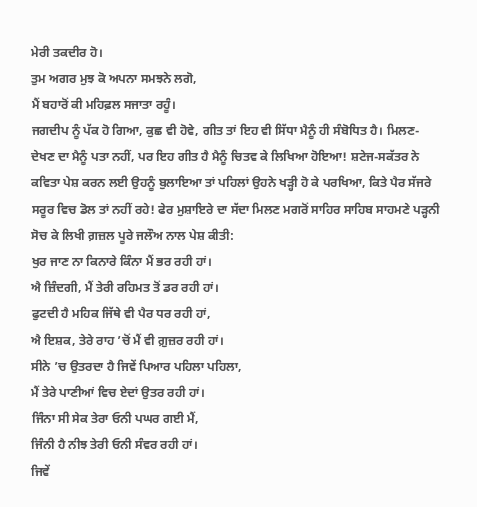ਮੇਰੀ ਤਕਦੀਰ ਹੋ।
ਤੁਮ ਅਗਰ ਮੁਝ ਕੋ ਅਪਨਾ ਸਮਝਨੇ ਲਗੋ,
ਮੈਂ ਬਹਾਰੋਂ ਕੀ ਮਹਿਫ਼ਲ ਸਜਾਤਾ ਰਹੂੰ।
ਜਗਦੀਪ ਨੂੰ ਪੱਕ ਹੋ ਗਿਆ, ਕੁਛ ਵੀ ਹੋਵੇ, ਗੀਤ ਤਾਂ ਇਹ ਵੀ ਸਿੱਧਾ ਮੈਨੂੰ ਹੀ ਸੰਬੋਧਿਤ ਹੈ। ਮਿਲਣ-ਦੇਖਣ ਦਾ ਮੈਨੂੰ ਪਤਾ ਨਹੀਂ, ਪਰ ਇਹ ਗੀਤ ਹੈ ਮੈਨੂੰ ਚਿਤਵ ਕੇ ਲਿਖਿਆ ਹੋਇਆ! ਸ਼ਟੇਜ-ਸਕੱਤਰ ਨੇ ਕਵਿਤਾ ਪੇਸ਼ ਕਰਨ ਲਈ ਉਹਨੂੰ ਬੁਲਾਇਆ ਤਾਂ ਪਹਿਲਾਂ ਉਹਨੇ ਖੜ੍ਹੀ ਹੋ ਕੇ ਪਰਖਿਆ, ਕਿਤੇ ਪੈਰ ਸੱਜਰੇ ਸਰੂਰ ਵਿਚ ਡੋਲ ਤਾਂ ਨਹੀਂ ਰਹੇ! ਫੇਰ ਮੁਸ਼ਾਇਰੇ ਦਾ ਸੱਦਾ ਮਿਲਣ ਮਗਰੋਂ ਸਾਹਿਰ ਸਾਹਿਬ ਸਾਹਮਣੇ ਪੜ੍ਹਨੀ ਸੋਚ ਕੇ ਲਿਖੀ ਗ਼ਜ਼ਲ ਪੂਰੇ ਜਲੌਅ ਨਾਲ ਪੇਸ਼ ਕੀਤੀ:
ਖੁਰ ਜਾਣ ਨਾ ਕਿਨਾਰੇ ਕਿੰਨਾ ਮੈਂ ਭਰ ਰਹੀ ਹਾਂ।
ਐ ਜ਼ਿੰਦਗੀ, ਮੈਂ ਤੇਰੀ ਰਹਿਮਤ ਤੋਂ ਡਰ ਰਹੀ ਹਾਂ।
ਫੁਟਦੀ ਹੈ ਮਹਿਕ ਜਿੱਥੇ ਵੀ ਪੈਰ ਧਰ ਰਹੀ ਹਾਂ,
ਐ ਇਸ਼ਕ, ਤੇਰੇ ਰਾਹ ’ਚੋਂ ਮੈਂ ਵੀ ਗ਼ੁਜ਼ਰ ਰਹੀ ਹਾਂ।
ਸੀਨੇ ’ਚ ਉਤਰਦਾ ਹੈ ਜਿਵੇਂ ਪਿਆਰ ਪਹਿਲਾ ਪਹਿਲਾ,
ਮੈਂ ਤੇਰੇ ਪਾਣੀਆਂ ਵਿਚ ਏਦਾਂ ਉਤਰ ਰਹੀ ਹਾਂ।
ਜਿੰਨਾ ਸੀ ਸੇਕ ਤੇਰਾ ਓਨੀ ਪਘਰ ਗਈ ਮੈਂ,
ਜਿੰਨੀ ਹੈ ਨੀਝ ਤੇਰੀ ਓਨੀ ਸੰਵਰ ਰਹੀ ਹਾਂ।
ਜਿਵੇਂ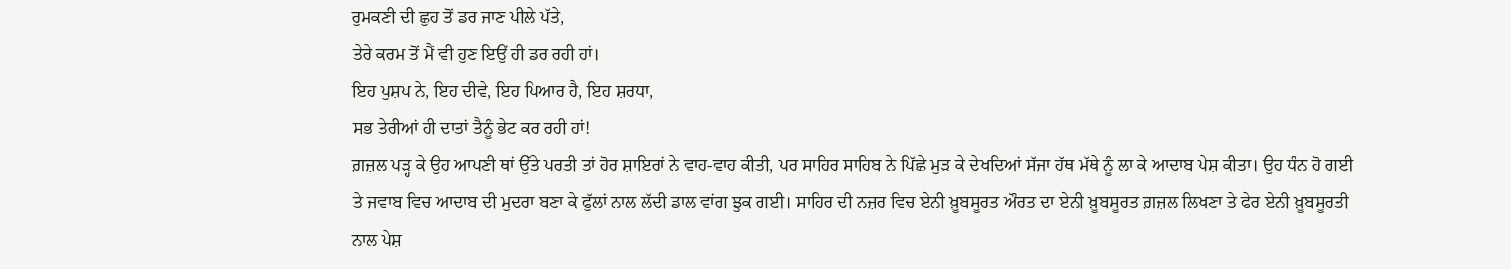ਰੁਮਕਣੀ ਦੀ ਛੁਹ ਤੋਂ ਡਰ ਜਾਣ ਪੀਲੇ ਪੱਤੇ,
ਤੇਰੇ ਕਰਮ ਤੋਂ ਮੈਂ ਵੀ ਹੁਣ ਇਉਂ ਹੀ ਡਰ ਰਹੀ ਹਾਂ।
ਇਹ ਪੁਸ਼ਪ ਨੇ, ਇਹ ਦੀਵੇ, ਇਹ ਪਿਆਰ ਹੈ, ਇਹ ਸ਼ਰਧਾ,
ਸਭ ਤੇਰੀਆਂ ਹੀ ਦਾਤਾਂ ਤੈਨੂੰ ਭੇਟ ਕਰ ਰਹੀ ਹਾਂ!
ਗ਼ਜ਼ਲ ਪੜ੍ਹ ਕੇ ਉਹ ਆਪਣੀ ਥਾਂ ਉੱਤੇ ਪਰਤੀ ਤਾਂ ਹੋਰ ਸ਼ਾਇਰਾਂ ਨੇ ਵਾਹ-ਵਾਹ ਕੀਤੀ, ਪਰ ਸਾਹਿਰ ਸਾਹਿਬ ਨੇ ਪਿੱਛੇ ਮੁੜ ਕੇ ਦੇਖਦਿਆਂ ਸੱਜਾ ਹੱਥ ਮੱਥੇ ਨੂੰ ਲਾ ਕੇ ਆਦਾਬ ਪੇਸ਼ ਕੀਤਾ। ਉਹ ਧੰਨ ਹੋ ਗਈ ਤੇ ਜਵਾਬ ਵਿਚ ਆਦਾਬ ਦੀ ਮੁਦਰਾ ਬਣਾ ਕੇ ਫੁੱਲਾਂ ਨਾਲ ਲੱਦੀ ਡਾਲ ਵਾਂਗ ਝੁਕ ਗਈ। ਸਾਹਿਰ ਦੀ ਨਜ਼ਰ ਵਿਚ ਏਨੀ ਖ਼ੂਬਸੂਰਤ ਔਰਤ ਦਾ ਏਨੀ ਖ਼ੂਬਸੂਰਤ ਗ਼ਜ਼ਲ ਲਿਖਣਾ ਤੇ ਫੇਰ ਏਨੀ ਖ਼ੂਬਸੂਰਤੀ ਨਾਲ ਪੇਸ਼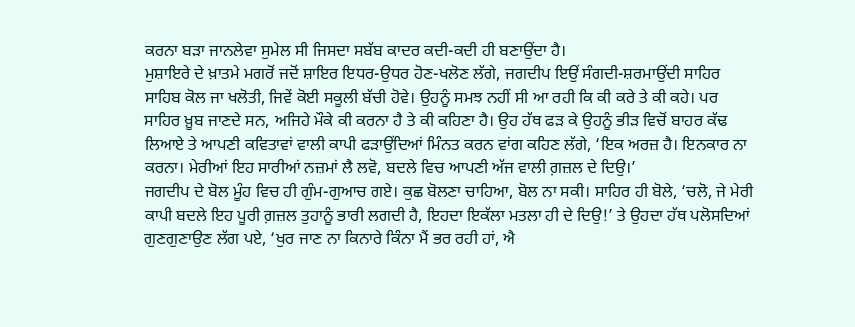ਕਰਨਾ ਬੜਾ ਜਾਨਲੇਵਾ ਸੁਮੇਲ ਸੀ ਜਿਸਦਾ ਸਬੱਬ ਕਾਦਰ ਕਦੀ-ਕਦੀ ਹੀ ਬਣਾਉਂਦਾ ਹੈ।
ਮੁਸ਼ਾਇਰੇ ਦੇ ਖ਼ਾਤਮੇ ਮਗਰੋਂ ਜਦੋਂ ਸ਼ਾਇਰ ਇਧਰ-ਉਧਰ ਹੋਣ-ਖਲੋਣ ਲੱਗੇ, ਜਗਦੀਪ ਇਉਂ ਸੰਗਦੀ-ਸ਼ਰਮਾਉਂਦੀ ਸਾਹਿਰ ਸਾਹਿਬ ਕੋਲ ਜਾ ਖਲੋਤੀ, ਜਿਵੇਂ ਕੋਈ ਸਕੂਲੀ ਬੱਚੀ ਹੋਵੇ। ਉਹਨੂੰ ਸਮਝ ਨਹੀਂ ਸੀ ਆ ਰਹੀ ਕਿ ਕੀ ਕਰੇ ਤੇ ਕੀ ਕਹੇ। ਪਰ ਸਾਹਿਰ ਖ਼ੂਬ ਜਾਣਦੇ ਸਨ, ਅਜਿਹੇ ਮੌਕੇ ਕੀ ਕਰਨਾ ਹੈ ਤੇ ਕੀ ਕਹਿਣਾ ਹੈ। ਉਹ ਹੱਥ ਫੜ ਕੇ ਉਹਨੂੰ ਭੀੜ ਵਿਚੋਂ ਬਾਹਰ ਕੱਢ ਲਿਆਏ ਤੇ ਆਪਣੀ ਕਵਿਤਾਵਾਂ ਵਾਲੀ ਕਾਪੀ ਫੜਾਉਂਦਿਆਂ ਮਿੰਨਤ ਕਰਨ ਵਾਂਗ ਕਹਿਣ ਲੱਗੇ, ‘ਇਕ ਅਰਜ਼ ਹੈ। ਇਨਕਾਰ ਨਾ ਕਰਨਾ। ਮੇਰੀਆਂ ਇਹ ਸਾਰੀਆਂ ਨਜ਼ਮਾਂ ਲੈ ਲਵੋ, ਬਦਲੇ ਵਿਚ ਆਪਣੀ ਅੱਜ ਵਾਲੀ ਗ਼ਜ਼ਲ ਦੇ ਦਿਉ।’
ਜਗਦੀਪ ਦੇ ਬੋਲ ਮੂੰਹ ਵਿਚ ਹੀ ਗੁੰਮ-ਗੁਆਚ ਗਏ। ਕੁਛ ਬੋਲਣਾ ਚਾਹਿਆ, ਬੋਲ ਨਾ ਸਕੀ। ਸਾਹਿਰ ਹੀ ਬੋਲੇ, ‘ਚਲੋ, ਜੇ ਮੇਰੀ ਕਾਪੀ ਬਦਲੇ ਇਹ ਪੂਰੀ ਗ਼ਜ਼ਲ ਤੁਹਾਨੂੰ ਭਾਰੀ ਲਗਦੀ ਹੈ, ਇਹਦਾ ਇਕੱਲਾ ਮਤਲਾ ਹੀ ਦੇ ਦਿਉ!’ ਤੇ ਉਹਦਾ ਹੱਥ ਪਲੋਸਦਿਆਂ ਗੁਣਗੁਣਾਉਣ ਲੱਗ ਪਏ, ‘ਖੁਰ ਜਾਣ ਨਾ ਕਿਨਾਰੇ ਕਿੰਨਾ ਮੈਂ ਭਰ ਰਹੀ ਹਾਂ, ਐ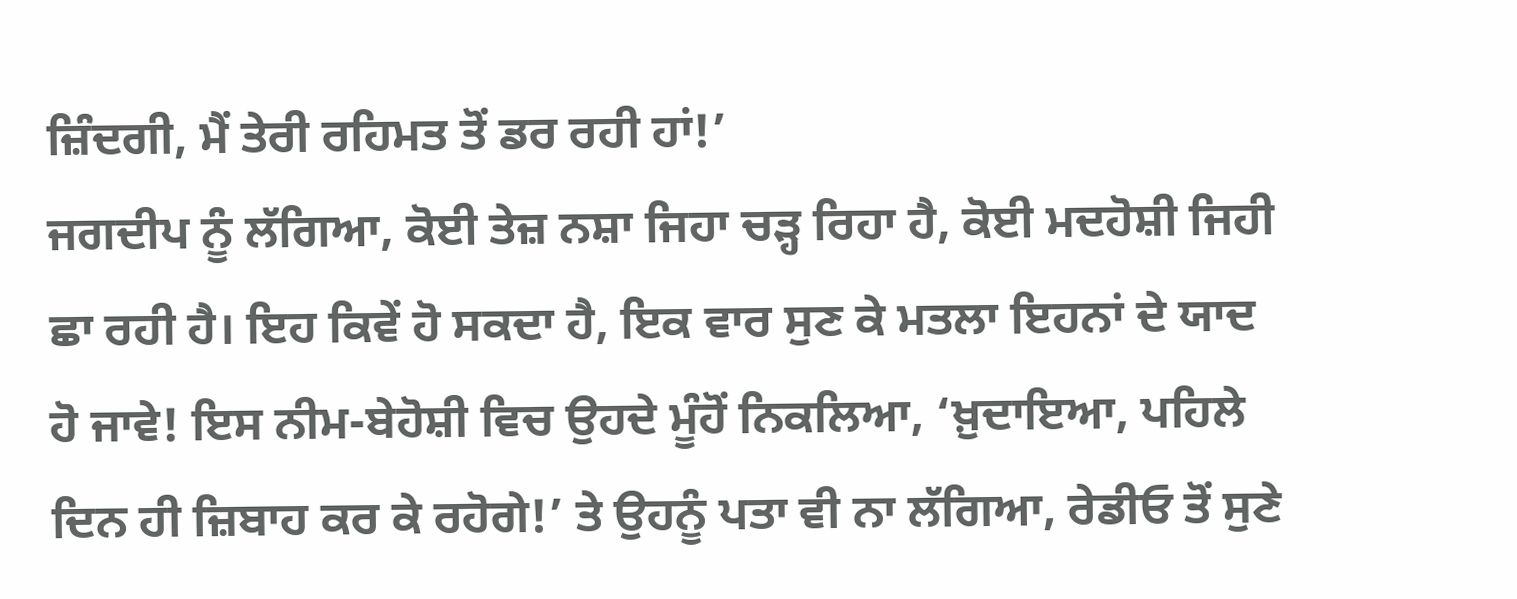ਜ਼ਿੰਦਗੀ, ਮੈਂ ਤੇਰੀ ਰਹਿਮਤ ਤੋਂ ਡਰ ਰਹੀ ਹਾਂ!’
ਜਗਦੀਪ ਨੂੰ ਲੱਗਿਆ, ਕੋਈ ਤੇਜ਼ ਨਸ਼ਾ ਜਿਹਾ ਚੜ੍ਹ ਰਿਹਾ ਹੈ, ਕੋਈ ਮਦਹੋਸ਼ੀ ਜਿਹੀ ਛਾ ਰਹੀ ਹੈ। ਇਹ ਕਿਵੇਂ ਹੋ ਸਕਦਾ ਹੈ, ਇਕ ਵਾਰ ਸੁਣ ਕੇ ਮਤਲਾ ਇਹਨਾਂ ਦੇ ਯਾਦ ਹੋ ਜਾਵੇ! ਇਸ ਨੀਮ-ਬੇਹੋਸ਼ੀ ਵਿਚ ਉਹਦੇ ਮੂੰਹੋਂ ਨਿਕਲਿਆ, ‘ਖ਼ੁਦਾਇਆ, ਪਹਿਲੇ ਦਿਨ ਹੀ ਜ਼ਿਬਾਹ ਕਰ ਕੇ ਰਹੋਗੇ!’ ਤੇ ਉਹਨੂੰ ਪਤਾ ਵੀ ਨਾ ਲੱਗਿਆ, ਰੇਡੀਓ ਤੋਂ ਸੁਣੇ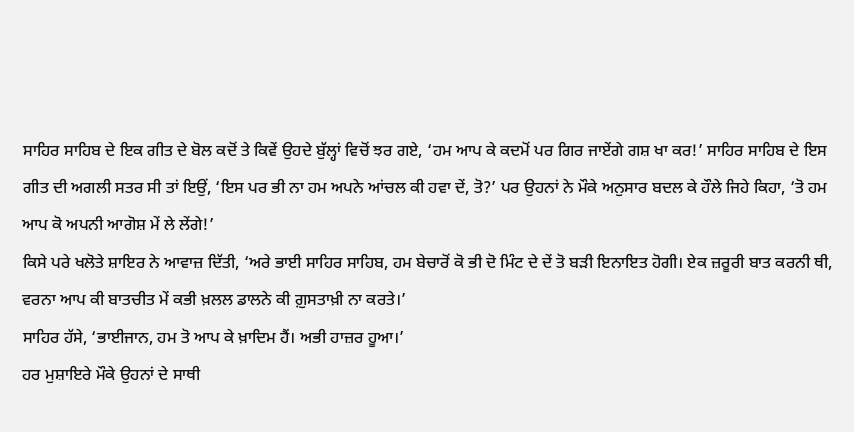ਸਾਹਿਰ ਸਾਹਿਬ ਦੇ ਇਕ ਗੀਤ ਦੇ ਬੋਲ ਕਦੋਂ ਤੇ ਕਿਵੇਂ ਉਹਦੇ ਬੁੱਲ੍ਹਾਂ ਵਿਚੋਂ ਝਰ ਗਏ, ‘ਹਮ ਆਪ ਕੇ ਕਦਮੋਂ ਪਰ ਗਿਰ ਜਾਏਂਗੇ ਗਸ਼ ਖਾ ਕਰ!’ ਸਾਹਿਰ ਸਾਹਿਬ ਦੇ ਇਸ ਗੀਤ ਦੀ ਅਗਲੀ ਸਤਰ ਸੀ ਤਾਂ ਇਉਂ, ‘ਇਸ ਪਰ ਭੀ ਨਾ ਹਮ ਅਪਨੇ ਆਂਚਲ ਕੀ ਹਵਾ ਦੇਂ, ਤੋ?’ ਪਰ ਉਹਨਾਂ ਨੇ ਮੌਕੇ ਅਨੁਸਾਰ ਬਦਲ ਕੇ ਹੌਲੇ ਜਿਹੇ ਕਿਹਾ, ‘ਤੋ ਹਮ ਆਪ ਕੋ ਅਪਨੀ ਆਗੋਸ਼ ਮੇਂ ਲੇ ਲੇਂਗੇ!’
ਕਿਸੇ ਪਰੇ ਖਲੋਤੇ ਸ਼ਾਇਰ ਨੇ ਆਵਾਜ਼ ਦਿੱਤੀ, ‘ਅਰੇ ਭਾਈ ਸਾਹਿਰ ਸਾਹਿਬ, ਹਮ ਬੇਚਾਰੋਂ ਕੋ ਭੀ ਦੋ ਮਿੰਟ ਦੇ ਦੇਂ ਤੋ ਬੜੀ ਇਨਾਇਤ ਹੋਗੀ। ਏਕ ਜ਼ਰੂਰੀ ਬਾਤ ਕਰਨੀ ਥੀ, ਵਰਨਾ ਆਪ ਕੀ ਬਾਤਚੀਤ ਮੇਂ ਕਭੀ ਖ਼ਲਲ ਡਾਲਨੇ ਕੀ ਗ਼ੁਸਤਾਖ਼ੀ ਨਾ ਕਰਤੇ।’
ਸਾਹਿਰ ਹੱਸੇ, ‘ਭਾਈਜਾਨ, ਹਮ ਤੋ ਆਪ ਕੇ ਖ਼ਾਦਿਮ ਹੈਂ। ਅਭੀ ਹਾਜ਼ਰ ਹੂਆ।’
ਹਰ ਮੁਸ਼ਾਇਰੇ ਮੌਕੇ ਉਹਨਾਂ ਦੇ ਸਾਥੀ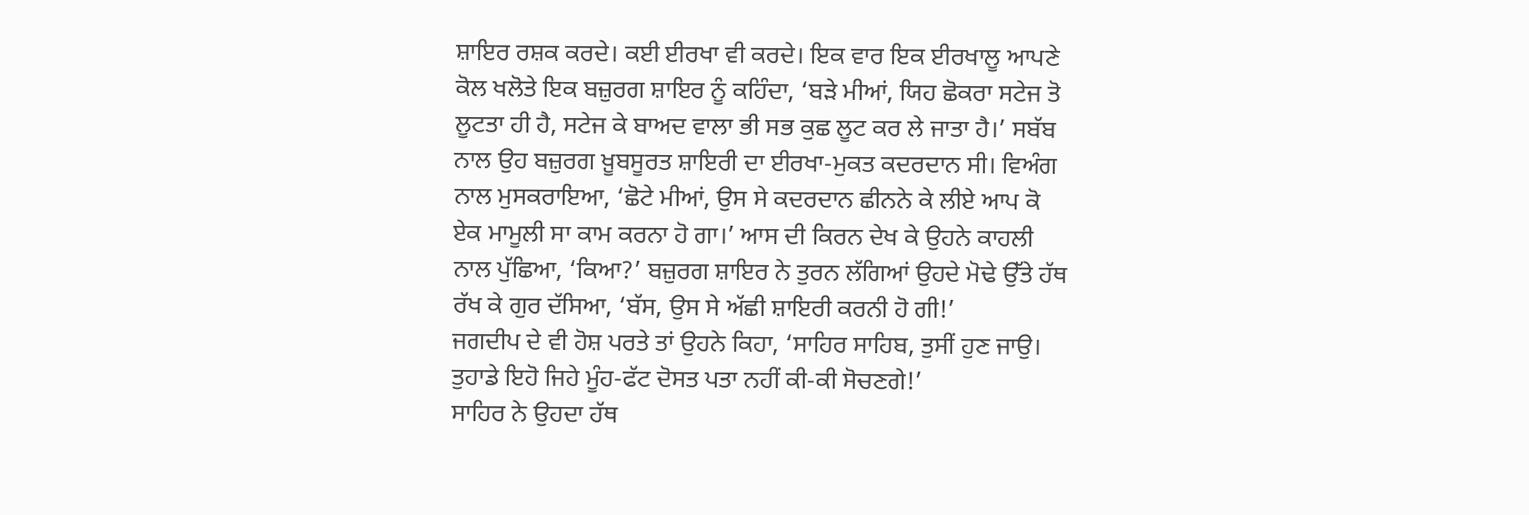ਸ਼ਾਇਰ ਰਸ਼ਕ ਕਰਦੇ। ਕਈ ਈਰਖਾ ਵੀ ਕਰਦੇ। ਇਕ ਵਾਰ ਇਕ ਈਰਖਾਲੂ ਆਪਣੇ ਕੋਲ ਖਲੋਤੇ ਇਕ ਬਜ਼ੁਰਗ ਸ਼ਾਇਰ ਨੂੰ ਕਹਿੰਦਾ, ‘ਬੜੇ ਮੀਆਂ, ਯਿਹ ਛੋਕਰਾ ਸਟੇਜ ਤੋ ਲੂਟਤਾ ਹੀ ਹੈ, ਸਟੇਜ ਕੇ ਬਾਅਦ ਵਾਲਾ ਭੀ ਸਭ ਕੁਛ ਲੂਟ ਕਰ ਲੇ ਜਾਤਾ ਹੈ।’ ਸਬੱਬ ਨਾਲ ਉਹ ਬਜ਼ੁਰਗ ਖ਼ੂਬਸੂਰਤ ਸ਼ਾਇਰੀ ਦਾ ਈਰਖਾ-ਮੁਕਤ ਕਦਰਦਾਨ ਸੀ। ਵਿਅੰਗ ਨਾਲ ਮੁਸਕਰਾਇਆ, ‘ਛੋਟੇ ਮੀਆਂ, ਉਸ ਸੇ ਕਦਰਦਾਨ ਛੀਨਨੇ ਕੇ ਲੀਏ ਆਪ ਕੋ ਏਕ ਮਾਮੂਲੀ ਸਾ ਕਾਮ ਕਰਨਾ ਹੋ ਗਾ।’ ਆਸ ਦੀ ਕਿਰਨ ਦੇਖ ਕੇ ਉਹਨੇ ਕਾਹਲੀ ਨਾਲ ਪੁੱਛਿਆ, ‘ਕਿਆ?’ ਬਜ਼ੁਰਗ ਸ਼ਾਇਰ ਨੇ ਤੁਰਨ ਲੱਗਿਆਂ ਉਹਦੇ ਮੋਢੇ ਉੱਤੇ ਹੱਥ ਰੱਖ ਕੇ ਗੁਰ ਦੱਸਿਆ, ‘ਬੱਸ, ਉਸ ਸੇ ਅੱਛੀ ਸ਼ਾਇਰੀ ਕਰਨੀ ਹੋ ਗੀ!’
ਜਗਦੀਪ ਦੇ ਵੀ ਹੋਸ਼ ਪਰਤੇ ਤਾਂ ਉਹਨੇ ਕਿਹਾ, ‘ਸਾਹਿਰ ਸਾਹਿਬ, ਤੁਸੀਂ ਹੁਣ ਜਾਉ। ਤੁਹਾਡੇ ਇਹੋ ਜਿਹੇ ਮੂੰਹ-ਫੱਟ ਦੋਸਤ ਪਤਾ ਨਹੀਂ ਕੀ-ਕੀ ਸੋਚਣਗੇ!’
ਸਾਹਿਰ ਨੇ ਉਹਦਾ ਹੱਥ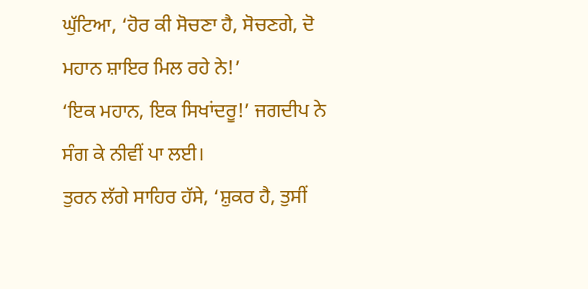ਘੁੱਟਿਆ, ‘ਹੋਰ ਕੀ ਸੋਚਣਾ ਹੈ, ਸੋਚਣਗੇ, ਦੋ ਮਹਾਨ ਸ਼ਾਇਰ ਮਿਲ ਰਹੇ ਨੇ!’
‘ਇਕ ਮਹਾਨ, ਇਕ ਸਿਖਾਂਦਰੂ!’ ਜਗਦੀਪ ਨੇ ਸੰਗ ਕੇ ਨੀਵੀਂ ਪਾ ਲਈ।
ਤੁਰਨ ਲੱਗੇ ਸਾਹਿਰ ਹੱਸੇ, ‘ਸ਼ੁਕਰ ਹੈ, ਤੁਸੀਂ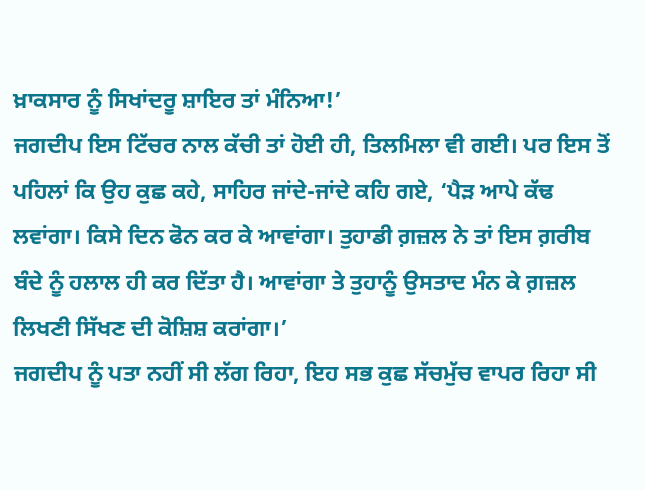ਖ਼ਾਕਸਾਰ ਨੂੰ ਸਿਖਾਂਦਰੂ ਸ਼ਾਇਰ ਤਾਂ ਮੰਨਿਆ!’
ਜਗਦੀਪ ਇਸ ਟਿੱਚਰ ਨਾਲ ਕੱਚੀ ਤਾਂ ਹੋਈ ਹੀ, ਤਿਲਮਿਲਾ ਵੀ ਗਈ। ਪਰ ਇਸ ਤੋਂ ਪਹਿਲਾਂ ਕਿ ਉਹ ਕੁਛ ਕਹੇ, ਸਾਹਿਰ ਜਾਂਦੇ-ਜਾਂਦੇ ਕਹਿ ਗਏ, ‘ਪੈੜ ਆਪੇ ਕੱਢ ਲਵਾਂਗਾ। ਕਿਸੇ ਦਿਨ ਫੋਨ ਕਰ ਕੇ ਆਵਾਂਗਾ। ਤੁਹਾਡੀ ਗ਼ਜ਼ਲ ਨੇ ਤਾਂ ਇਸ ਗ਼ਰੀਬ ਬੰਦੇ ਨੂੰ ਹਲਾਲ ਹੀ ਕਰ ਦਿੱਤਾ ਹੈ। ਆਵਾਂਗਾ ਤੇ ਤੁਹਾਨੂੰ ਉਸਤਾਦ ਮੰਨ ਕੇ ਗ਼ਜ਼ਲ ਲਿਖਣੀ ਸਿੱਖਣ ਦੀ ਕੋਸ਼ਿਸ਼ ਕਰਾਂਗਾ।’
ਜਗਦੀਪ ਨੂੰ ਪਤਾ ਨਹੀਂ ਸੀ ਲੱਗ ਰਿਹਾ, ਇਹ ਸਭ ਕੁਛ ਸੱਚਮੁੱਚ ਵਾਪਰ ਰਿਹਾ ਸੀ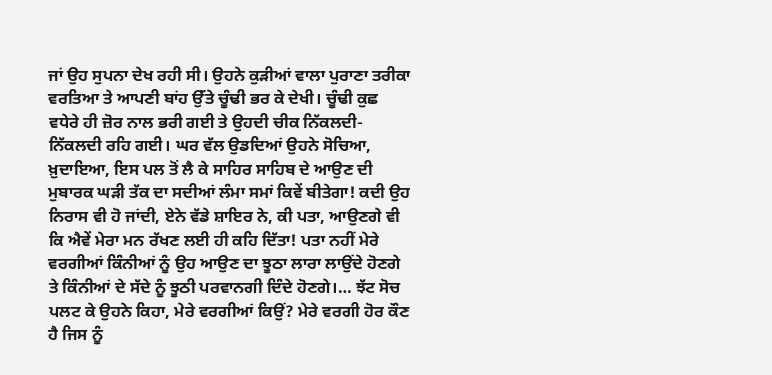ਜਾਂ ਉਹ ਸੁਪਨਾ ਦੇਖ ਰਹੀ ਸੀ। ਉਹਨੇ ਕੁੜੀਆਂ ਵਾਲਾ ਪੁਰਾਣਾ ਤਰੀਕਾ ਵਰਤਿਆ ਤੇ ਆਪਣੀ ਬਾਂਹ ਉੱਤੇ ਚੂੰਢੀ ਭਰ ਕੇ ਦੇਖੀ। ਚੂੰਢੀ ਕੁਛ ਵਧੇਰੇ ਹੀ ਜ਼ੋਰ ਨਾਲ ਭਰੀ ਗਈ ਤੇ ਉਹਦੀ ਚੀਕ ਨਿੱਕਲਦੀ-ਨਿੱਕਲਦੀ ਰਹਿ ਗਈ। ਘਰ ਵੱਲ ਉਡਦਿਆਂ ਉਹਨੇ ਸੋਚਿਆ, ਖ਼ੁਦਾਇਆ, ਇਸ ਪਲ ਤੋਂ ਲੈ ਕੇ ਸਾਹਿਰ ਸਾਹਿਬ ਦੇ ਆਉਣ ਦੀ ਮੁਬਾਰਕ ਘੜੀ ਤੱਕ ਦਾ ਸਦੀਆਂ ਲੰਮਾ ਸਮਾਂ ਕਿਵੇਂ ਬੀਤੇਗਾ! ਕਦੀ ਉਹ ਨਿਰਾਸ ਵੀ ਹੋ ਜਾਂਦੀ, ਏਨੇ ਵੱਡੇ ਸ਼ਾਇਰ ਨੇ, ਕੀ ਪਤਾ, ਆਉਣਗੇ ਵੀ ਕਿ ਐਵੇਂ ਮੇਰਾ ਮਨ ਰੱਖਣ ਲਈ ਹੀ ਕਹਿ ਦਿੱਤਾ! ਪਤਾ ਨਹੀਂ ਮੇਰੇ ਵਰਗੀਆਂ ਕਿੰਨੀਆਂ ਨੂੰ ਉਹ ਆਉਣ ਦਾ ਝੂਠਾ ਲਾਰਾ ਲਾਉਂਦੇ ਹੋਣਗੇ ਤੇ ਕਿੰਨੀਆਂ ਦੇ ਸੱਦੇ ਨੂੰ ਝੂਠੀ ਪਰਵਾਨਗੀ ਦਿੰਦੇ ਹੋਣਗੇ।… ਝੱਟ ਸੋਚ ਪਲਟ ਕੇ ਉਹਨੇ ਕਿਹਾ, ਮੇਰੇ ਵਰਗੀਆਂ ਕਿਉਂ? ਮੇਰੇ ਵਰਗੀ ਹੋਰ ਕੌਣ ਹੈ ਜਿਸ ਨੂੰ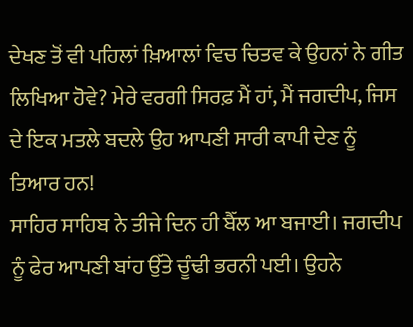ਦੇਖਣ ਤੋਂ ਵੀ ਪਹਿਲਾਂ ਖ਼ਿਆਲਾਂ ਵਿਚ ਚਿਤਵ ਕੇ ਉਹਨਾਂ ਨੇ ਗੀਤ ਲਿਖਿਆ ਹੋਵੇ? ਮੇਰੇ ਵਰਗੀ ਸਿਰਫ਼ ਮੈਂ ਹਾਂ, ਮੈਂ ਜਗਦੀਪ, ਜਿਸ ਦੇ ਇਕ ਮਤਲੇ ਬਦਲੇ ਉਹ ਆਪਣੀ ਸਾਰੀ ਕਾਪੀ ਦੇਣ ਨੂੰ ਤਿਆਰ ਹਨ!
ਸਾਹਿਰ ਸਾਹਿਬ ਨੇ ਤੀਜੇ ਦਿਨ ਹੀ ਬੈੱਲ ਆ ਬਜਾਈ। ਜਗਦੀਪ ਨੂੰ ਫੇਰ ਆਪਣੀ ਬਾਂਹ ਉੱਤੇ ਚੂੰਢੀ ਭਰਨੀ ਪਈ। ਉਹਨੇ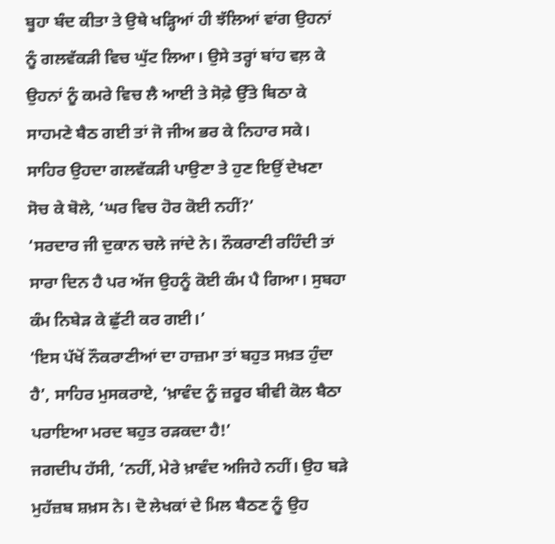ਬੂਹਾ ਬੰਦ ਕੀਤਾ ਤੇ ਉਥੇ ਖੜ੍ਹਿਆਂ ਹੀ ਝੱਲਿਆਂ ਵਾਂਗ ਉਹਨਾਂ ਨੂੰ ਗਲਵੱਕੜੀ ਵਿਚ ਘੁੱਟ ਲਿਆ। ਉਸੇ ਤਰ੍ਹਾਂ ਬਾਂਹ ਵਲ਼ ਕੇ ਉਹਨਾਂ ਨੂੰ ਕਮਰੇ ਵਿਚ ਲੈ ਆਈ ਤੇ ਸੋਫ਼ੇ ਉੱਤੇ ਬਿਠਾ ਕੇ ਸਾਹਮਣੇ ਬੈਠ ਗਈ ਤਾਂ ਜੋ ਜੀਅ ਭਰ ਕੇ ਨਿਹਾਰ ਸਕੇ।
ਸਾਹਿਰ ਉਹਦਾ ਗਲਵੱਕੜੀ ਪਾਉਣਾ ਤੇ ਹੁਣ ਇਉਂ ਦੇਖਣਾ ਸੋਚ ਕੇ ਬੋਲੇ, ‘ਘਰ ਵਿਚ ਹੋਰ ਕੋਈ ਨਹੀਂ?’
‘ਸਰਦਾਰ ਜੀ ਦੁਕਾਨ ਚਲੇ ਜਾਂਦੇ ਨੇ। ਨੌਕਰਾਣੀ ਰਹਿੰਦੀ ਤਾਂ ਸਾਰਾ ਦਿਨ ਹੈ ਪਰ ਅੱਜ ਉਹਨੂੰ ਕੋਈ ਕੰਮ ਪੈ ਗਿਆ। ਸੁਬਹਾ ਕੰਮ ਨਿਬੇੜ ਕੇ ਛੁੱਟੀ ਕਰ ਗਈ।’
‘ਇਸ ਪੱਖੋਂ ਨੌਕਰਾਣੀਆਂ ਦਾ ਹਾਜ਼ਮਾ ਤਾਂ ਬਹੁਤ ਸਖ਼ਤ ਹੁੰਦਾ ਹੈ’, ਸਾਹਿਰ ਮੁਸਕਰਾਏ, ‘ਖ਼ਾਵੰਦ ਨੂੰ ਜ਼ਰੂਰ ਬੀਵੀ ਕੋਲ ਬੈਠਾ ਪਰਾਇਆ ਮਰਦ ਬਹੁਤ ਰੜਕਦਾ ਹੈ!’
ਜਗਦੀਪ ਹੱਸੀ, ‘ਨਹੀਂ, ਮੇਰੇ ਖ਼ਾਵੰਦ ਅਜਿਹੇ ਨਹੀਂ। ਉਹ ਬੜੇ ਮੁਹੱਜ਼ਬ ਸ਼ਖ਼ਸ ਨੇ। ਦੋ ਲੇਖਕਾਂ ਦੇ ਮਿਲ ਬੈਠਣ ਨੂੰ ਉਹ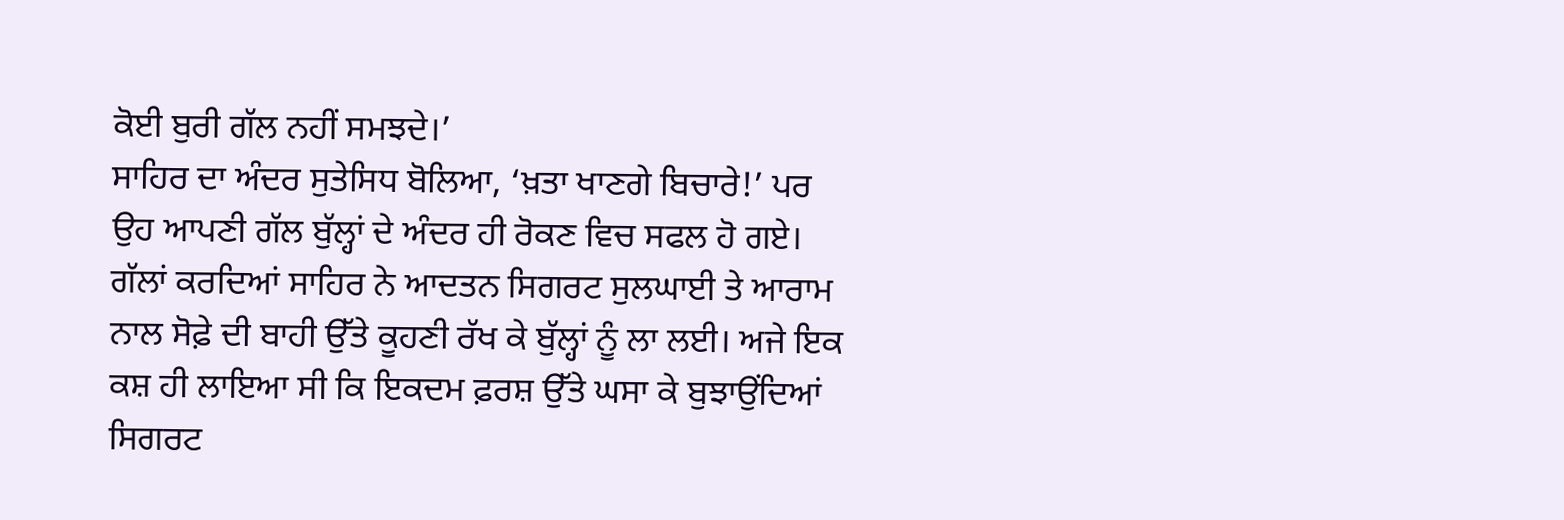ਕੋਈ ਬੁਰੀ ਗੱਲ ਨਹੀਂ ਸਮਝਦੇ।’
ਸਾਹਿਰ ਦਾ ਅੰਦਰ ਸੁਤੇਸਿਧ ਬੋਲਿਆ, ‘ਖ਼ਤਾ ਖਾਣਗੇ ਬਿਚਾਰੇ!’ ਪਰ ਉਹ ਆਪਣੀ ਗੱਲ ਬੁੱਲ੍ਹਾਂ ਦੇ ਅੰਦਰ ਹੀ ਰੋਕਣ ਵਿਚ ਸਫਲ ਹੋ ਗਏ।
ਗੱਲਾਂ ਕਰਦਿਆਂ ਸਾਹਿਰ ਨੇ ਆਦਤਨ ਸਿਗਰਟ ਸੁਲਘਾਈ ਤੇ ਆਰਾਮ ਨਾਲ ਸੋਫ਼ੇ ਦੀ ਬਾਹੀ ਉੱਤੇ ਕੂਹਣੀ ਰੱਖ ਕੇ ਬੁੱਲ੍ਹਾਂ ਨੂੰ ਲਾ ਲਈ। ਅਜੇ ਇਕ ਕਸ਼ ਹੀ ਲਾਇਆ ਸੀ ਕਿ ਇਕਦਮ ਫ਼ਰਸ਼ ਉੱਤੇ ਘਸਾ ਕੇ ਬੁਝਾਉਂਦਿਆਂ ਸਿਗਰਟ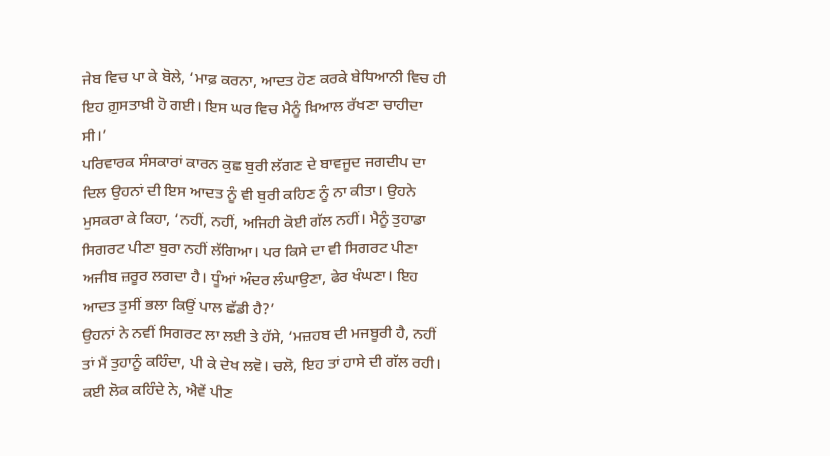ਜੇਬ ਵਿਚ ਪਾ ਕੇ ਬੋਲੇ, ‘ਮਾਫ਼ ਕਰਨਾ, ਆਦਤ ਹੋਣ ਕਰਕੇ ਬੇਧਿਆਨੀ ਵਿਚ ਹੀ ਇਹ ਗ਼ੁਸਤਾਖ਼ੀ ਹੋ ਗਈ। ਇਸ ਘਰ ਵਿਚ ਮੈਨੂੰ ਖ਼ਿਆਲ ਰੱਖਣਾ ਚਾਹੀਦਾ ਸੀ।’
ਪਰਿਵਾਰਕ ਸੰਸਕਾਰਾਂ ਕਾਰਨ ਕੁਛ ਬੁਰੀ ਲੱਗਣ ਦੇ ਬਾਵਜੂਦ ਜਗਦੀਪ ਦਾ ਦਿਲ ਉਹਨਾਂ ਦੀ ਇਸ ਆਦਤ ਨੂੰ ਵੀ ਬੁਰੀ ਕਹਿਣ ਨੂੰ ਨਾ ਕੀਤਾ। ਉਹਨੇ ਮੁਸਕਰਾ ਕੇ ਕਿਹਾ, ‘ਨਹੀਂ, ਨਹੀਂ, ਅਜਿਹੀ ਕੋਈ ਗੱਲ ਨਹੀਂ। ਮੈਨੂੰ ਤੁਹਾਡਾ ਸਿਗਰਟ ਪੀਣਾ ਬੁਰਾ ਨਹੀਂ ਲੱਗਿਆ। ਪਰ ਕਿਸੇ ਦਾ ਵੀ ਸਿਗਰਟ ਪੀਣਾ ਅਜੀਬ ਜ਼ਰੂਰ ਲਗਦਾ ਹੈ। ਧੂੰਆਂ ਅੰਦਰ ਲੰਘਾਉਣਾ, ਫੇਰ ਖੰਘਣਾ। ਇਹ ਆਦਤ ਤੁਸੀਂ ਭਲਾ ਕਿਉਂ ਪਾਲ ਛੱਡੀ ਹੈ?’
ਉਹਨਾਂ ਨੇ ਨਵੀਂ ਸਿਗਰਟ ਲਾ ਲਈ ਤੇ ਹੱਸੇ, ‘ਮਜ਼ਹਬ ਦੀ ਮਜਬੂਰੀ ਹੈ, ਨਹੀਂ ਤਾਂ ਮੈਂ ਤੁਹਾਨੂੰ ਕਹਿੰਦਾ, ਪੀ ਕੇ ਦੇਖ ਲਵੋ। ਚਲੋ, ਇਹ ਤਾਂ ਹਾਸੇ ਦੀ ਗੱਲ ਰਹੀ। ਕਈ ਲੋਕ ਕਹਿੰਦੇ ਨੇ, ਐਵੇਂ ਪੀਣ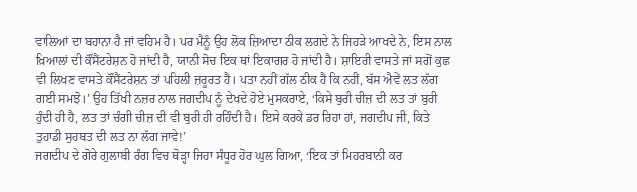ਵਾਲਿਆਂ ਦਾ ਬਹਾਨਾ ਹੈ ਜਾਂ ਵਹਿਮ ਹੈ। ਪਰ ਮੈਨੂੰ ਉਹ ਲੋਕ ਜ਼ਿਆਦਾ ਠੀਕ ਲਗਦੇ ਨੇ ਜਿਹੜੇ ਆਖਦੇ ਨੇ, ਇਸ ਨਾਲ ਖ਼ਿਆਲਾਂ ਦੀ ਕੌਂਸੈਂਟਰੇਸ਼ਨ ਹੋ ਜਾਂਦੀ ਹੈ, ਯਾਨੀ ਸੋਚ ਇਕ ਥਾਂ ਇਕਾਗਰ ਹੋ ਜਾਂਦੀ ਹੈ। ਸ਼ਾਇਰੀ ਵਾਸਤੇ ਜਾਂ ਸਗੋਂ ਕੁਛ ਵੀ ਲਿਖਣ ਵਾਸਤੇ ਕੌਂਸੈਂਟਰੇਸ਼ਨ ਤਾਂ ਪਹਿਲੀ ਜ਼ਰੂਰਤ ਹੈ। ਪਤਾ ਨਹੀਂ ਗੱਲ ਠੀਕ ਹੈ ਕਿ ਨਹੀਂ, ਬੱਸ ਐਵੇਂ ਲਤ ਲੱਗ ਗਈ ਸਮਝੋ।’ ਉਹ ਤਿੱਖੀ ਨਜ਼ਰ ਨਾਲ ਜਗਦੀਪ ਨੂੰ ਦੇਖਦੇ ਹੋਏ ਮੁਸਕਰਾਏ, ‘ਕਿਸੇ ਬੁਰੀ ਚੀਜ਼ ਦੀ ਲਤ ਤਾਂ ਬੁਰੀ ਹੁੰਦੀ ਹੀ ਹੈ, ਲਤ ਤਾਂ ਚੰਗੀ ਚੀਜ਼ ਦੀ ਵੀ ਬੁਰੀ ਹੀ ਰਹਿੰਦੀ ਹੈ। ਇਸੇ ਕਰਕੇ ਡਰ ਰਿਹਾ ਹਾਂ, ਜਗਦੀਪ ਜੀ, ਕਿਤੇ ਤੁਹਾਡੀ ਸੁਹਬਤ ਦੀ ਲਤ ਨਾ ਲੱਗ ਜਾਵੇ!’
ਜਗਦੀਪ ਦੇ ਗੋਰੇ ਗੁਲਾਬੀ ਰੰਗ ਵਿਚ ਥੋੜ੍ਹਾ ਜਿਹਾ ਸੰਧੂਰ ਹੋਰ ਘੁਲ ਗਿਆ, ‘ਇਕ ਤਾਂ ਮਿਹਰਬਾਨੀ ਕਰ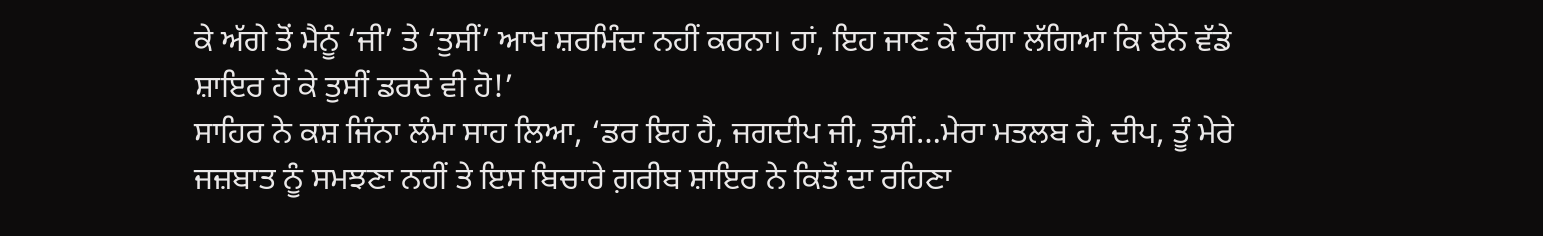ਕੇ ਅੱਗੇ ਤੋਂ ਮੈਨੂੰ ‘ਜੀ’ ਤੇ ‘ਤੁਸੀਂ’ ਆਖ ਸ਼ਰਮਿੰਦਾ ਨਹੀਂ ਕਰਨਾ। ਹਾਂ, ਇਹ ਜਾਣ ਕੇ ਚੰਗਾ ਲੱਗਿਆ ਕਿ ਏਨੇ ਵੱਡੇ ਸ਼ਾਇਰ ਹੋ ਕੇ ਤੁਸੀਂ ਡਰਦੇ ਵੀ ਹੋ!’
ਸਾਹਿਰ ਨੇ ਕਸ਼ ਜਿੰਨਾ ਲੰਮਾ ਸਾਹ ਲਿਆ, ‘ਡਰ ਇਹ ਹੈ, ਜਗਦੀਪ ਜੀ, ਤੁਸੀਂ…ਮੇਰਾ ਮਤਲਬ ਹੈ, ਦੀਪ, ਤੂੰ ਮੇਰੇ ਜਜ਼ਬਾਤ ਨੂੰ ਸਮਝਣਾ ਨਹੀਂ ਤੇ ਇਸ ਬਿਚਾਰੇ ਗ਼ਰੀਬ ਸ਼ਾਇਰ ਨੇ ਕਿਤੋਂ ਦਾ ਰਹਿਣਾ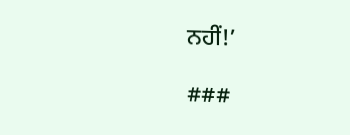ਨਹੀਂ!’

###